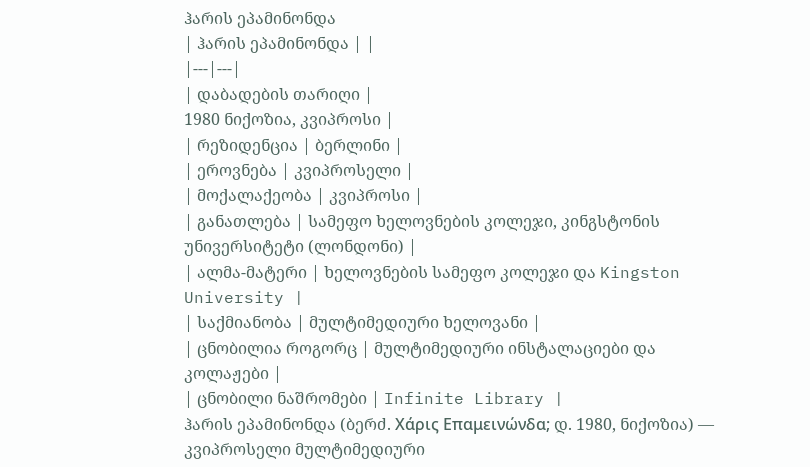ჰარის ეპამინონდა
| ჰარის ეპამინონდა | |
|---|---|
| დაბადების თარიღი |
1980 ნიქოზია, კვიპროსი |
| რეზიდენცია | ბერლინი |
| ეროვნება | კვიპროსელი |
| მოქალაქეობა | კვიპროსი |
| განათლება | სამეფო ხელოვნების კოლეჯი, კინგსტონის უნივერსიტეტი (ლონდონი) |
| ალმა-მატერი | ხელოვნების სამეფო კოლეჯი და Kingston University |
| საქმიანობა | მულტიმედიური ხელოვანი |
| ცნობილია როგორც | მულტიმედიური ინსტალაციები და კოლაჟები |
| ცნობილი ნაშრომები | Infinite Library |
ჰარის ეპამინონდა (ბერძ. Χάρις Επαμεινώνδα; დ. 1980, ნიქოზია) — კვიპროსელი მულტიმედიური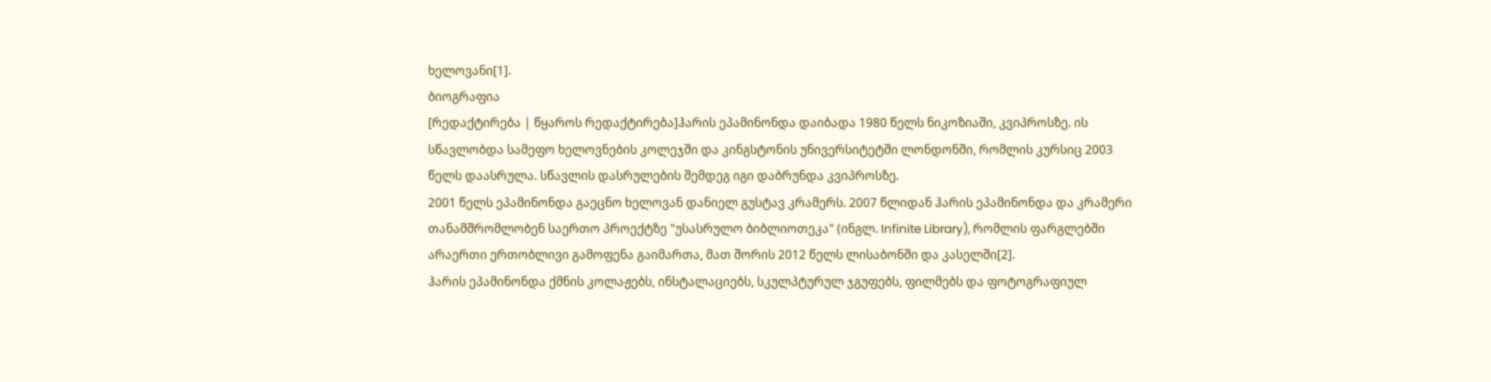ხელოვანი[1].
ბიოგრაფია
[რედაქტირება | წყაროს რედაქტირება]ჰარის ეპამინონდა დაიბადა 1980 წელს ნიკოზიაში, კვიპროსზე. ის სწავლობდა სამეფო ხელოვნების კოლეჯში და კინგსტონის უნივერსიტეტში ლონდონში, რომლის კურსიც 2003 წელს დაასრულა. სწავლის დასრულების შემდეგ იგი დაბრუნდა კვიპროსზე.
2001 წელს ეპამინონდა გაეცნო ხელოვან დანიელ გუსტავ კრამერს. 2007 წლიდან ჰარის ეპამინონდა და კრამერი თანამშრომლობენ საერთო პროექტზე "უსასრულო ბიბლიოთეკა" (ინგლ. Infinite Library), რომლის ფარგლებში არაერთი ერთობლივი გამოფენა გაიმართა, მათ შორის 2012 წელს ლისაბონში და კასელში[2].
ჰარის ეპამინონდა ქმნის კოლაჟებს, ინსტალაციებს, სკულპტურულ ჯგუფებს, ფილმებს და ფოტოგრაფიულ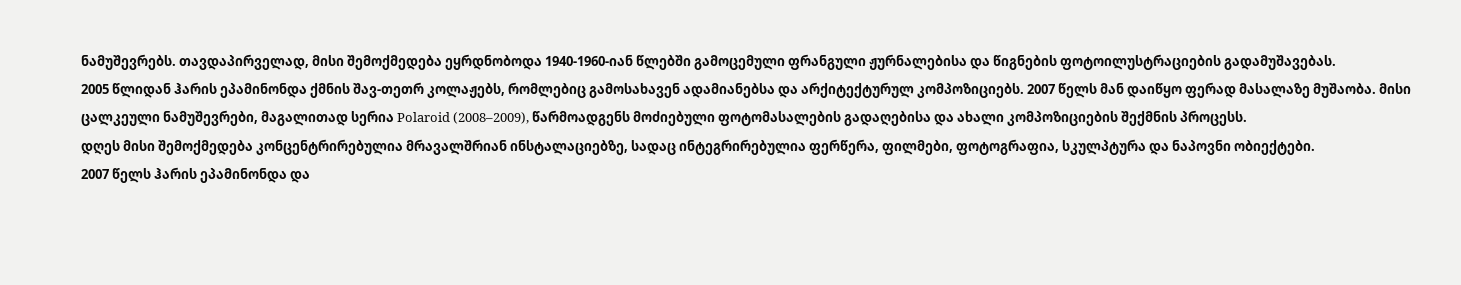ნამუშევრებს. თავდაპირველად, მისი შემოქმედება ეყრდნობოდა 1940-1960-იან წლებში გამოცემული ფრანგული ჟურნალებისა და წიგნების ფოტოილუსტრაციების გადამუშავებას.
2005 წლიდან ჰარის ეპამინონდა ქმნის შავ-თეთრ კოლაჟებს, რომლებიც გამოსახავენ ადამიანებსა და არქიტექტურულ კომპოზიციებს. 2007 წელს მან დაიწყო ფერად მასალაზე მუშაობა. მისი ცალკეული ნამუშევრები, მაგალითად სერია Polaroid (2008–2009), წარმოადგენს მოძიებული ფოტომასალების გადაღებისა და ახალი კომპოზიციების შექმნის პროცესს.
დღეს მისი შემოქმედება კონცენტრირებულია მრავალშრიან ინსტალაციებზე, სადაც ინტეგრირებულია ფერწერა, ფილმები, ფოტოგრაფია, სკულპტურა და ნაპოვნი ობიექტები.
2007 წელს ჰარის ეპამინონდა და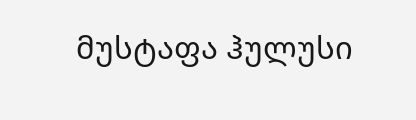მუსტაფა ჰულუსი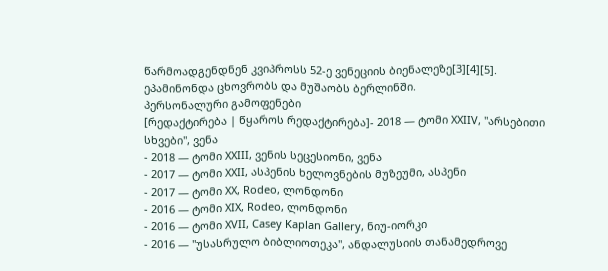წარმოადგენდნენ კვიპროსს 52-ე ვენეციის ბიენალეზე[3][4][5].
ეპამინონდა ცხოვრობს და მუშაობს ბერლინში.
პერსონალური გამოფენები
[რედაქტირება | წყაროს რედაქტირება]- 2018 — ტომი XXIIV, "არსებითი სხვები", ვენა
- 2018 — ტომი XXIII, ვენის სეცესიონი, ვენა
- 2017 — ტომი XXII, ასპენის ხელოვნების მუზეუმი, ასპენი
- 2017 — ტომი XX, Rodeo, ლონდონი
- 2016 — ტომი XIX, Rodeo, ლონდონი
- 2016 — ტომი XVII, Casey Kaplan Gallery, ნიუ-იორკი
- 2016 — "უსასრულო ბიბლიოთეკა", ანდალუსიის თანამედროვე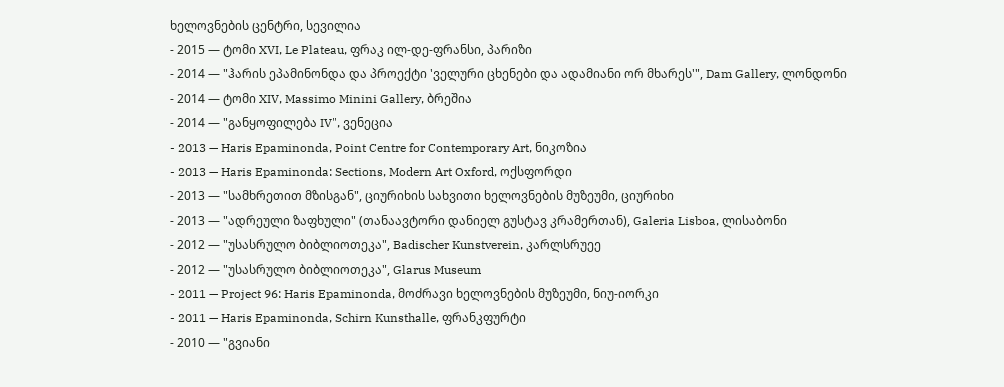ხელოვნების ცენტრი, სევილია
- 2015 — ტომი XVI, Le Plateau, ფრაკ ილ-დე-ფრანსი, პარიზი
- 2014 — "ჰარის ეპამინონდა და პროექტი 'ველური ცხენები და ადამიანი ორ მხარეს'", Dam Gallery, ლონდონი
- 2014 — ტომი XIV, Massimo Minini Gallery, ბრეშია
- 2014 — "განყოფილება IV", ვენეცია
- 2013 — Haris Epaminonda, Point Centre for Contemporary Art, ნიკოზია
- 2013 — Haris Epaminonda: Sections, Modern Art Oxford, ოქსფორდი
- 2013 — "სამხრეთით მზისგან", ციურიხის სახვითი ხელოვნების მუზეუმი, ციურიხი
- 2013 — "ადრეული ზაფხული" (თანაავტორი დანიელ გუსტავ კრამერთან), Galeria Lisboa, ლისაბონი
- 2012 — "უსასრულო ბიბლიოთეკა", Badischer Kunstverein, კარლსრუეე
- 2012 — "უსასრულო ბიბლიოთეკა", Glarus Museum
- 2011 — Project 96: Haris Epaminonda, მოძრავი ხელოვნების მუზეუმი, ნიუ-იორკი
- 2011 — Haris Epaminonda, Schirn Kunsthalle, ფრანკფურტი
- 2010 — "გვიანი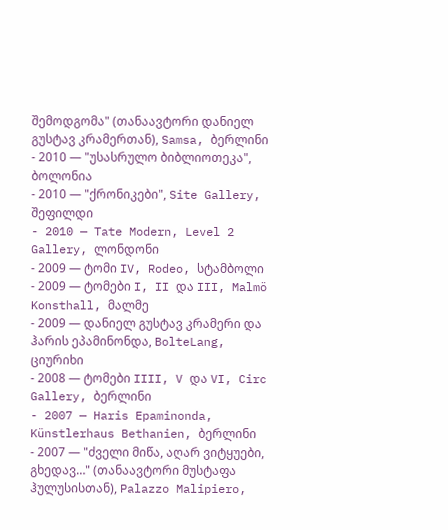შემოდგომა" (თანაავტორი დანიელ გუსტავ კრამერთან), Samsa, ბერლინი
- 2010 — "უსასრულო ბიბლიოთეკა", ბოლონია
- 2010 — "ქრონიკები", Site Gallery, შეფილდი
- 2010 — Tate Modern, Level 2 Gallery, ლონდონი
- 2009 — ტომი IV, Rodeo, სტამბოლი
- 2009 — ტომები I, II და III, Malmö Konsthall, მალმე
- 2009 — დანიელ გუსტავ კრამერი და ჰარის ეპამინონდა, BolteLang, ციურიხი
- 2008 — ტომები IIII, V და VI, Circ Gallery, ბერლინი
- 2007 — Haris Epaminonda, Künstlerhaus Bethanien, ბერლინი
- 2007 — "ძველი მიწა, აღარ ვიტყუები, გხედავ…" (თანაავტორი მუსტაფა ჰულუსისთან), Palazzo Malipiero,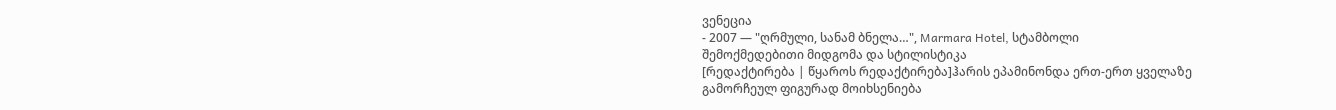ვენეცია
- 2007 — "ღრმული, სანამ ბნელა…", Marmara Hotel, სტამბოლი
შემოქმედებითი მიდგომა და სტილისტიკა
[რედაქტირება | წყაროს რედაქტირება]ჰარის ეპამინონდა ერთ-ერთ ყველაზე გამორჩეულ ფიგურად მოიხსენიება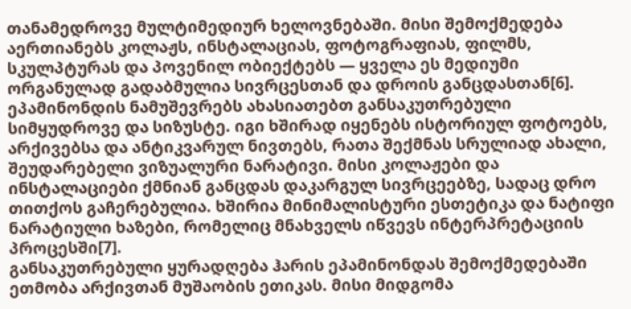თანამედროვე მულტიმედიურ ხელოვნებაში. მისი შემოქმედება აერთიანებს კოლაჟს, ინსტალაციას, ფოტოგრაფიას, ფილმს, სკულპტურას და პოვენილ ობიექტებს — ყველა ეს მედიუმი ორგანულად გადაბმულია სივრცესთან და დროის განცდასთან[6].
ეპამინონდის ნამუშევრებს ახასიათებთ განსაკუთრებული სიმყუდროვე და სიზუსტე. იგი ხშირად იყენებს ისტორიულ ფოტოებს, არქივებსა და ანტიკვარულ ნივთებს, რათა შექმნას სრულიად ახალი, შეუდარებელი ვიზუალური ნარატივი. მისი კოლაჟები და ინსტალაციები ქმნიან განცდას დაკარგულ სივრცეებზე, სადაც დრო თითქოს გაჩერებულია. ხშირია მინიმალისტური ესთეტიკა და ნატიფი ნარატიული ხაზები, რომელიც მნახველს იწვევს ინტერპრეტაციის პროცესში[7].
განსაკუთრებული ყურადღება ჰარის ეპამინონდას შემოქმედებაში ეთმობა არქივთან მუშაობის ეთიკას. მისი მიდგომა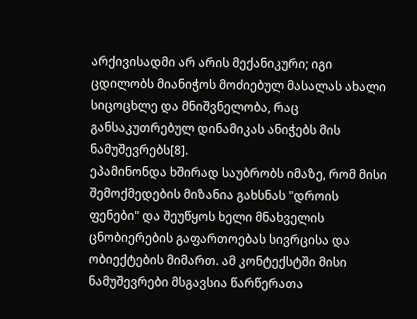არქივისადმი არ არის მექანიკური; იგი ცდილობს მიანიჭოს მოძიებულ მასალას ახალი სიცოცხლე და მნიშვნელობა, რაც განსაკუთრებულ დინამიკას ანიჭებს მის ნამუშევრებს[8].
ეპამინონდა ხშირად საუბრობს იმაზე, რომ მისი შემოქმედების მიზანია გახსნას "დროის ფენები" და შეუწყოს ხელი მნახველის ცნობიერების გაფართოებას სივრცისა და ობიექტების მიმართ. ამ კონტექსტში მისი ნამუშევრები მსგავსია წარწერათა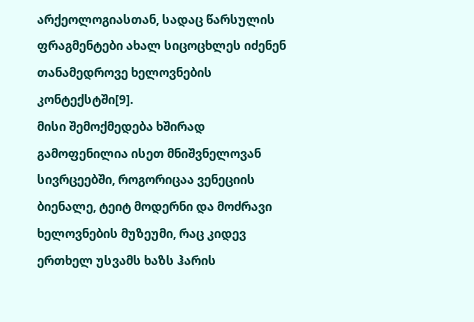არქეოლოგიასთან, სადაც წარსულის ფრაგმენტები ახალ სიცოცხლეს იძენენ თანამედროვე ხელოვნების კონტექსტში[9].
მისი შემოქმედება ხშირად გამოფენილია ისეთ მნიშვნელოვან სივრცეებში, როგორიცაა ვენეციის ბიენალე, ტეიტ მოდერნი და მოძრავი ხელოვნების მუზეუმი, რაც კიდევ ერთხელ უსვამს ხაზს ჰარის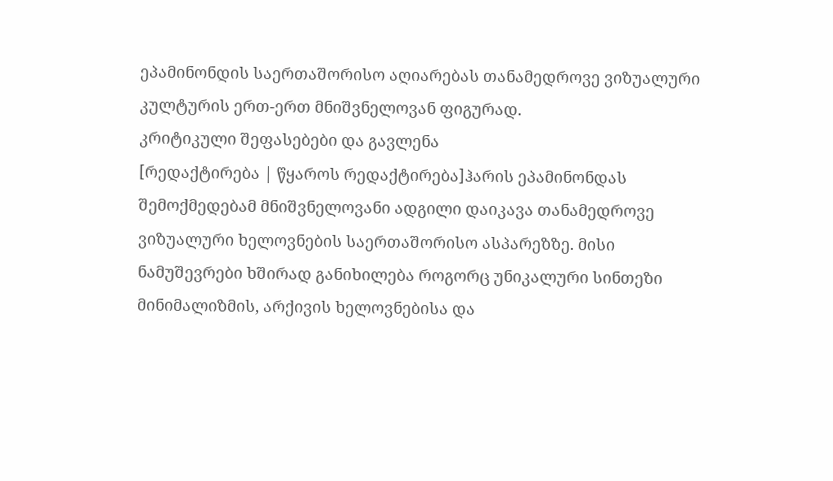ეპამინონდის საერთაშორისო აღიარებას თანამედროვე ვიზუალური კულტურის ერთ-ერთ მნიშვნელოვან ფიგურად.
კრიტიკული შეფასებები და გავლენა
[რედაქტირება | წყაროს რედაქტირება]ჰარის ეპამინონდას შემოქმედებამ მნიშვნელოვანი ადგილი დაიკავა თანამედროვე ვიზუალური ხელოვნების საერთაშორისო ასპარეზზე. მისი ნამუშევრები ხშირად განიხილება როგორც უნიკალური სინთეზი მინიმალიზმის, არქივის ხელოვნებისა და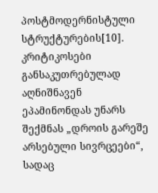პოსტმოდერნისტული სტრუქტურების[10].
კრიტიკოსები განსაკუთრებულად აღნიშნავენ ეპამინონდას უნარს შექმნას „დროის გარეშე არსებული სივრცეები“, სადაც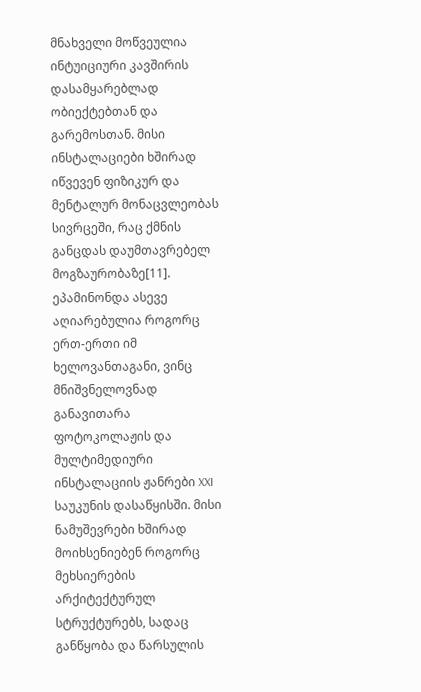მნახველი მოწვეულია ინტუიციური კავშირის დასამყარებლად ობიექტებთან და გარემოსთან. მისი ინსტალაციები ხშირად იწვევენ ფიზიკურ და მენტალურ მონაცვლეობას სივრცეში, რაც ქმნის განცდას დაუმთავრებელ მოგზაურობაზე[11].
ეპამინონდა ასევე აღიარებულია როგორც ერთ-ერთი იმ ხელოვანთაგანი, ვინც მნიშვნელოვნად განავითარა ფოტოკოლაჟის და მულტიმედიური ინსტალაციის ჟანრები XXI საუკუნის დასაწყისში. მისი ნამუშევრები ხშირად მოიხსენიებენ როგორც მეხსიერების არქიტექტურულ სტრუქტურებს, სადაც განწყობა და წარსულის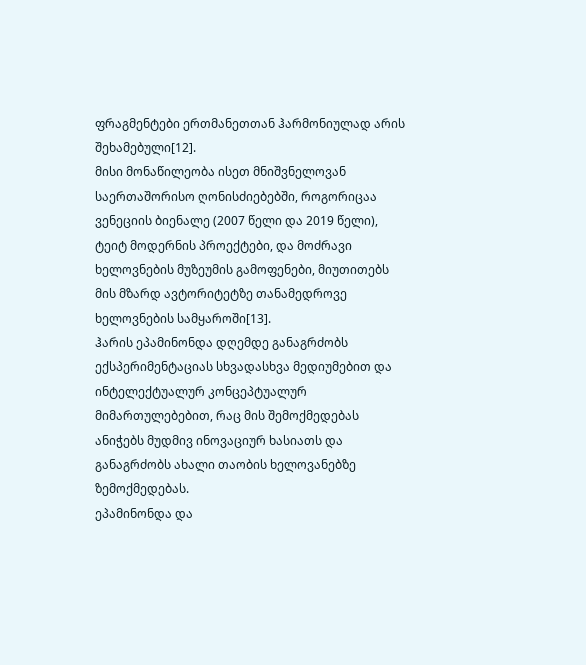ფრაგმენტები ერთმანეთთან ჰარმონიულად არის შეხამებული[12].
მისი მონაწილეობა ისეთ მნიშვნელოვან საერთაშორისო ღონისძიებებში, როგორიცაა ვენეციის ბიენალე (2007 წელი და 2019 წელი), ტეიტ მოდერნის პროექტები, და მოძრავი ხელოვნების მუზეუმის გამოფენები, მიუთითებს მის მზარდ ავტორიტეტზე თანამედროვე ხელოვნების სამყაროში[13].
ჰარის ეპამინონდა დღემდე განაგრძობს ექსპერიმენტაციას სხვადასხვა მედიუმებით და ინტელექტუალურ კონცეპტუალურ მიმართულებებით, რაც მის შემოქმედებას ანიჭებს მუდმივ ინოვაციურ ხასიათს და განაგრძობს ახალი თაობის ხელოვანებზე ზემოქმედებას.
ეპამინონდა და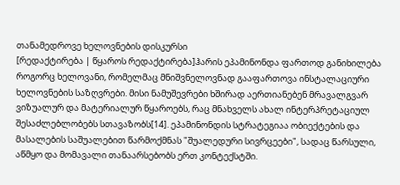თანამედროვე ხელოვნების დისკურსი
[რედაქტირება | წყაროს რედაქტირება]ჰარის ეპამინონდა ფართოდ განიხილება როგორც ხელოვანი, რომელმაც მნიშვნელოვნად გააფართოვა ინსტალაციური ხელოვნების საზღვრები. მისი ნამუშევრები ხშირად აერთიანებენ მრავალგვარ ვიზუალურ და მატერიალურ წყაროებს, რაც მნახველს ახალ ინტერპრეტაციულ შესაძლებლობებს სთავაზობს[14]. ეპამინონდის სტრატეგიაა ობიექტების და მასალების საშუალებით წარმოქმნას "შუალედური სივრცეები", სადაც წარსული, აწმყო და მომავალი თანაარსებობს ერთ კონტექსტში.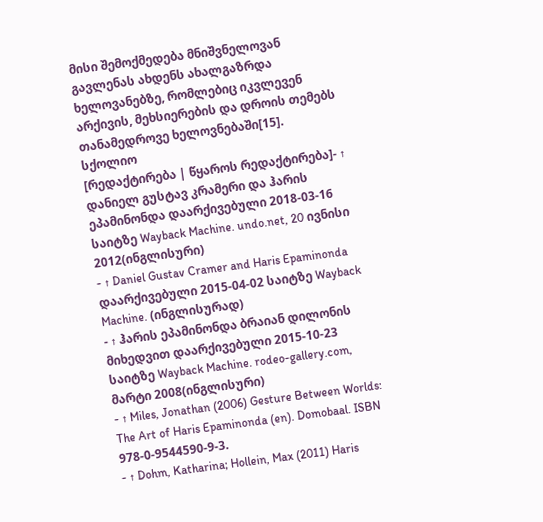მისი შემოქმედება მნიშვნელოვან გავლენას ახდენს ახალგაზრდა ხელოვანებზე, რომლებიც იკვლევენ არქივის, მეხსიერების და დროის თემებს თანამედროვე ხელოვნებაში[15].
სქოლიო
[რედაქტირება | წყაროს რედაქტირება]- ↑ დანიელ გუსტავ კრამერი და ჰარის ეპამინონდა დაარქივებული 2018-03-16 საიტზე Wayback Machine. undo.net, 20 ივნისი 2012(ინგლისური)
- ↑ Daniel Gustav Cramer and Haris Epaminonda დაარქივებული 2015-04-02 საიტზე Wayback Machine. (ინგლისურად)
- ↑ ჰარის ეპამინონდა ბრაიან დილონის მიხედვით დაარქივებული 2015-10-23 საიტზე Wayback Machine. rodeo-gallery.com, მარტი 2008(ინგლისური)
- ↑ Miles, Jonathan (2006) Gesture Between Worlds: The Art of Haris Epaminonda (en). Domobaal. ISBN 978-0-9544590-9-3.
- ↑ Dohm, Katharina; Hollein, Max (2011) Haris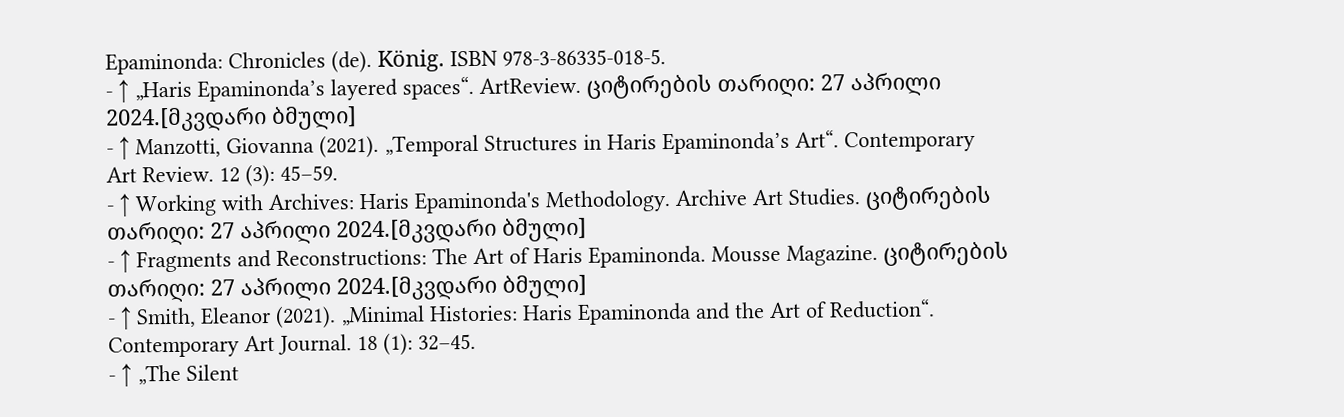Epaminonda: Chronicles (de). König. ISBN 978-3-86335-018-5.
- ↑ „Haris Epaminonda’s layered spaces“. ArtReview. ციტირების თარიღი: 27 აპრილი 2024.[მკვდარი ბმული]
- ↑ Manzotti, Giovanna (2021). „Temporal Structures in Haris Epaminonda’s Art“. Contemporary Art Review. 12 (3): 45–59.
- ↑ Working with Archives: Haris Epaminonda's Methodology. Archive Art Studies. ციტირების თარიღი: 27 აპრილი 2024.[მკვდარი ბმული]
- ↑ Fragments and Reconstructions: The Art of Haris Epaminonda. Mousse Magazine. ციტირების თარიღი: 27 აპრილი 2024.[მკვდარი ბმული]
- ↑ Smith, Eleanor (2021). „Minimal Histories: Haris Epaminonda and the Art of Reduction“. Contemporary Art Journal. 18 (1): 32–45.
- ↑ „The Silent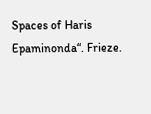Spaces of Haris Epaminonda“. Frieze.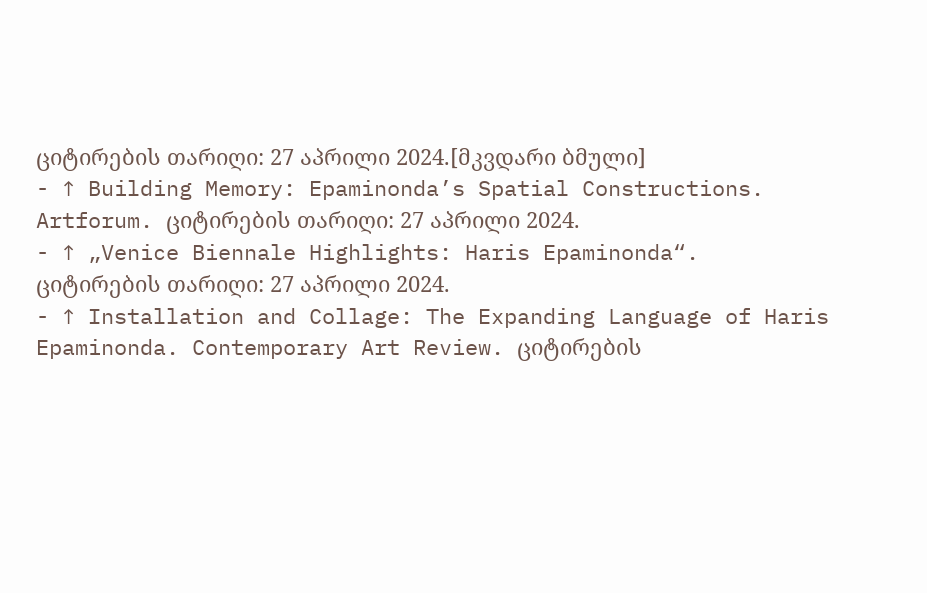ციტირების თარიღი: 27 აპრილი 2024.[მკვდარი ბმული]
- ↑ Building Memory: Epaminonda’s Spatial Constructions. Artforum. ციტირების თარიღი: 27 აპრილი 2024.
- ↑ „Venice Biennale Highlights: Haris Epaminonda“. ციტირების თარიღი: 27 აპრილი 2024.
- ↑ Installation and Collage: The Expanding Language of Haris Epaminonda. Contemporary Art Review. ციტირების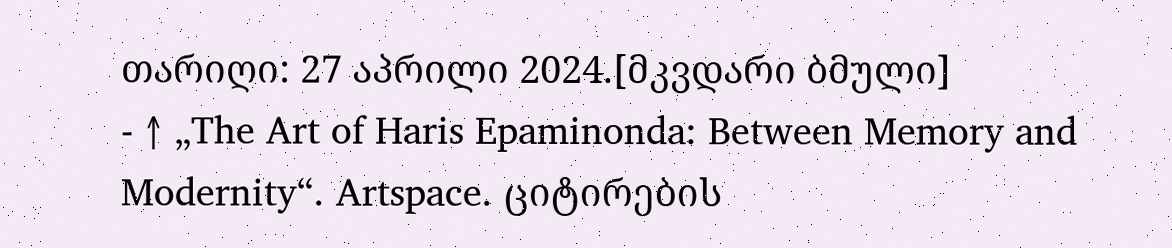თარიღი: 27 აპრილი 2024.[მკვდარი ბმული]
- ↑ „The Art of Haris Epaminonda: Between Memory and Modernity“. Artspace. ციტირების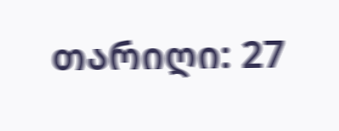თარიღი: 27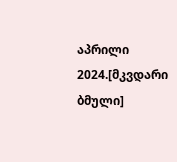აპრილი 2024.[მკვდარი ბმული]